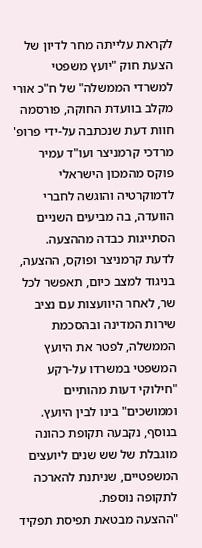לקראת עלייתה מחר לדיון של הצעת חוק "יועץ משפטי למשרדי הממשלה" של ח"כ אורי מקלב בוועדת החוקה, פורסמה חוות דעת שנכתבה על-ידי פרופ' מרדכי קרמניצר ועו"ד עמיר פוקס מהמכון הישראלי לדמוקרטיה והוגשה לחברי הוועדה, בה מביעים השניים הסתייגות כבדה מההצעה.
לדעת קרמניצר ופוקס, ההצעה, בניגוד למצב כיום, תאפשר לכל שר, לאחר היוועצות עם נציב שירות המדינה ובהסכמת הממשלה, לפטר את היועץ המשפטי במשרדו על-רקע "חילוקי דעות מהותיים וממושכים" בינו לבין היועץ. בנוסף, נקבעה תקופת כהונה מוגבלת של שש שנים ליועצים המשפטיים, שניתנת להארכה לתקופה נוספת.
"ההצעה מבטאת תפיסת תפקיד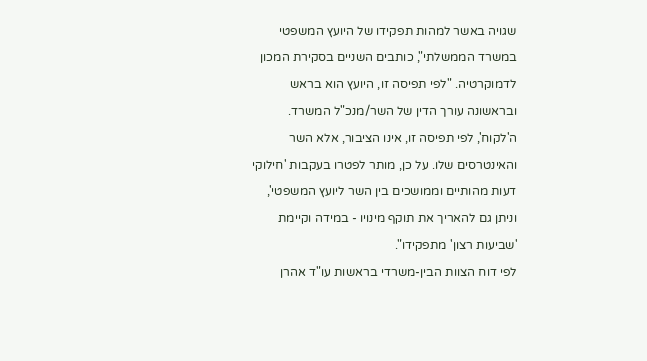שגויה באשר למהות תפקידו של היועץ המשפטי במשרד הממשלתי", כותבים השניים בסקירת המכון לדמוקרטיה. "לפי תפיסה זו, היועץ הוא בראש ובראשונה עורך הדין של השר/מנכ"ל המשרד. ה'לקוח', לפי תפיסה זו, אינו הציבור, אלא השר והאינטרסים שלו. על כן, מותר לפטרו בעקבות 'חילוקי דעות מהותיים וממושכים בין השר ליועץ המשפטי', וניתן גם להאריך את תוקף מינויו - במידה וקיימת 'שביעות רצון' מתפקידו".
לפי דוח הצוות הבין-משרדי בראשות עו"ד אהרן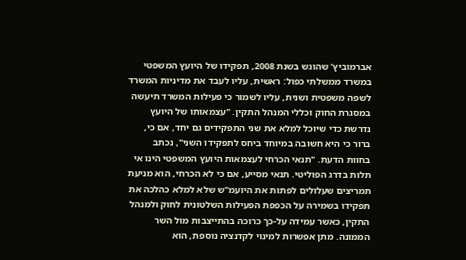אברמוביץ' שהוגש בשנת 2008, תפקידו של היועץ המשפטי במשרד ממשלתי כפול: ראשית, עליו לעבד את מדיניות המשרד לשפה משפטית ושנית, עליו לשמור כי פעילות המשרד תיעשה במסגרת החוק וכללי המנהל התקין. "עצמאותו של היועץ נדרשת כדי שיוכל למלא את שני התפקידים גם יחד, אם כי, ברור כי היא חשובה במיוחד ביחס לתפקידו השני", נכתב בחוות הדעת. "תנאי הכרחי לעצמאות היועץ המשפטי הינו אי תלות בדרג הפוליטי. תנאי מסייע, אם כי לא הכרחי, הוא מניעת תמריצים שעלולים לפתות את היועמ"ש שלא למלא כהלכה את תפקידו בשמירה על הכפפת הפעילות השלטונית לחוק ולמנהל התקין, כאשר עמידה על-כך כרוכה בהתייצבות מול השר הממונה. מתן אפשרות למינוי לקדנציה נוספת, הוא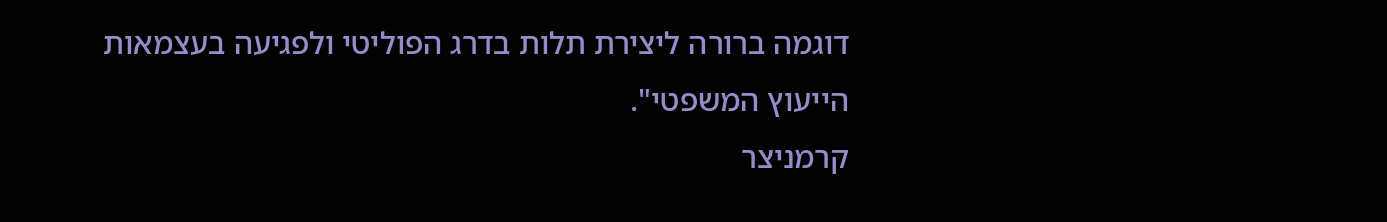דוגמה ברורה ליצירת תלות בדרג הפוליטי ולפגיעה בעצמאות הייעוץ המשפטי".
קרמניצר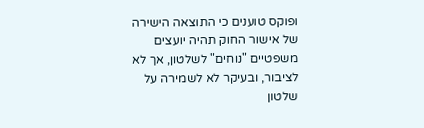ופוקס טוענים כי התוצאה הישירה של אישור החוק תהיה יועצים משפטיים "נוחים" לשלטון, אך לא לציבור, ובעיקר לא לשמירה על שלטון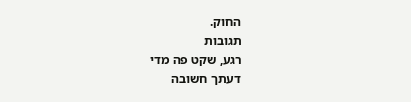החוק.
תגובות
רגע, שקט פה מדי
דעתך חשובה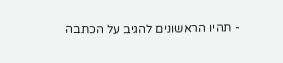- תהיו הראשונים להגיב על הכתבה